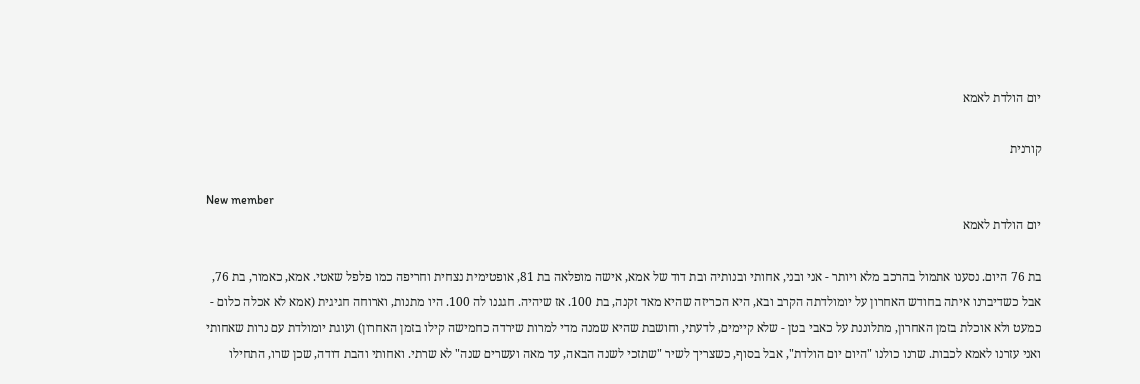יום הולדת לאמא

קורנית

New member
יום הולדת לאמא

בת 76 היום. נסענו אתמול בהרכב מלא ויותר - אני ובני, אחותי ובנותיה ובת דוד של אמא, אישה מופלאה בת 81, אופטימית נצחית וחריפה כמו פלפל שאטי. אמא, כאמור, בת 76, אבל כשדיברנו איתה בחודש האחרון על יומולדתה הקרב ובא, היא הכריזה שהיא מאד זקנה, בת 100. אז שיהיה. חגגנו לה 100. היו מתנות, וארוחה חגיגית (אמא לא אכלה כלום - כמעט ולא אוכלת בזמן האחרון, מתלוננת על כאבי בטן - שלא קיימים, לדעתי, וחושבת שהיא שמנה מדי למרות שירדה כחמישה קילו בזמן האחרון) ועוגת יומולדת עם נרות שאחותי ואני עזרנו לאמא לכבות. שרנו כולנו "היום יום הולדת", אבל בסוף, כשצריך לשיר "שתזכי לשנה הבאה, עד מאה ועשרים שנה" לא שרתי. ואחותי והבת דודה, שכן שרו, התחילו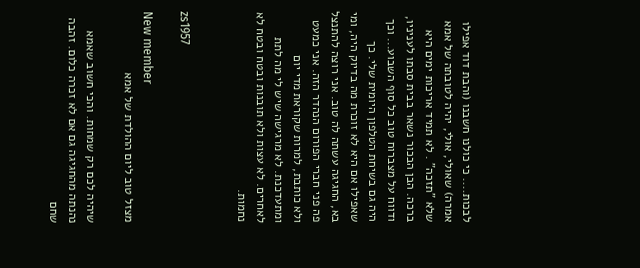לבכות.... כי כולנו חשבנו (והבת דוד אפילו אמרה) שאולי, אולי, יהיה לטובתה של אמא שלא "תזכה" . לא תמיד אריכות ימים היא ברכה. הבן הבכור נשאר בבית סבתו לעניניו, ודווח על מצברוח טוב כל סוף השבוע... וכך היה גם בשיחת הטלפון היומית שלי. כך שאפילו אם היא לא זוכרת מה בדיוק היה, ומי בא, החגיגה עשתה לה טוב. אני רוצה להתנצל פה פני חברי הפורום הנהדר הזה. אני כמעט ולא כותבת, למרות שקוראת מדי יום ומתעדכנת. לא מרגישה שיש לי מה לתת לאחרים. לא עצות ולא תובנות ובטח ובטח לא נחמות.


zs1957

New member
מצזל טוב ליום ההולדת של אמא

שיהיה לכם רק שמחות. והכי חשוב שאמא נהנתה מהחגיגה גם אם לא זכרה כלום. זהבה שחם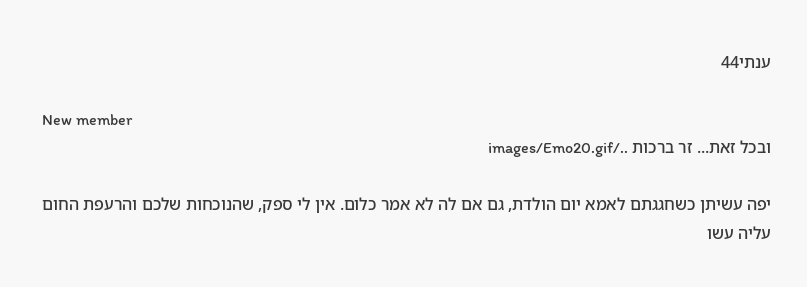ענתי44

New member
ובכל זאת... זר ברכות ../images/Emo20.gif

יפה עשיתן כשחגגתם לאמא יום הולדת, גם אם לה לא אמר כלום. אין לי ספק, שהנוכחות שלכם והרעפת החום עליה עשו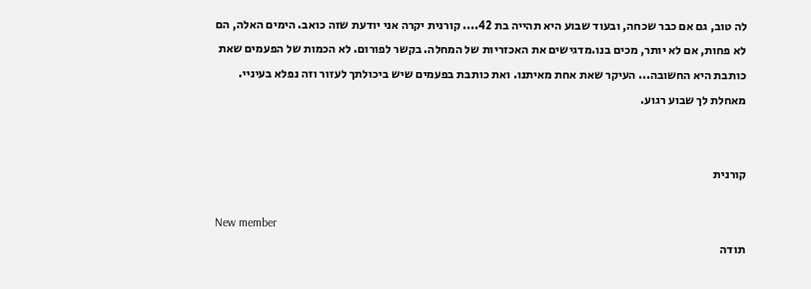לה טוב, גם אם כבר שכחה, ובעוד שבוע היא תהייה בת 42.... קורנית יקרה אני יודעת שזה כואב. הימים האלה, הם לא פחות, אם לא יותר, מכים בנו.מדגישים את האכזריות של המחלה. בקשר לפורום. לא הכמות של הפעמים שאת כותבת היא החשובה... העיקר שאת אחת מאיתנו. ואת כותבת בפעמים שיש ביכולתך לעזור וזה נפלא בעיניי. מאחלת לך שבוע רגוע.


קורנית

New member
תודה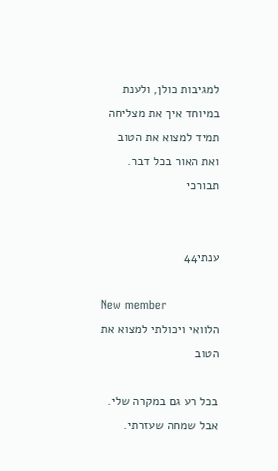למגיבות כולן, ולענת במיוחד איך את מצליחה תמיד למצוא את הטוב ואת האור בכל דבר. תבורכי


ענתי44

New member
הלוואי ויכולתי למצוא את הטוב

בכל רע גם במקרה שלי. אבל שמחה שעזרתי.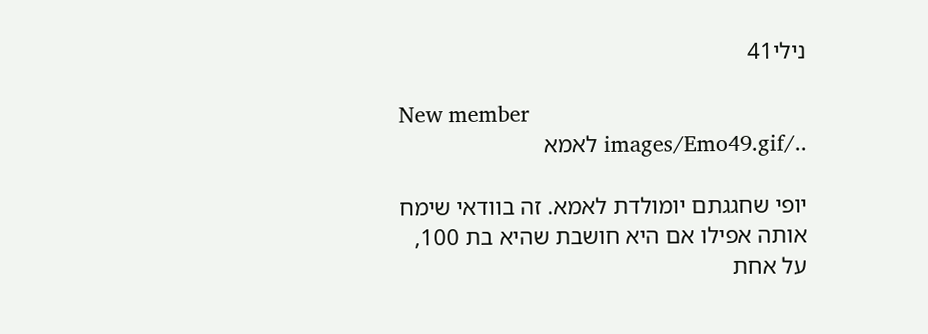נילי41

New member
../images/Emo49.gif לאמא

יופי שחגגתם יומולדת לאמא. זה בוודאי שימח אותה אפילו אם היא חושבת שהיא בת 100, על אחת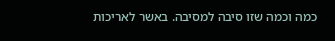כמה וכמה שזו סיבה למסיבה. באשר לאריכות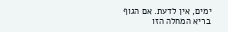ימים, אין לדעת. אם הגוף בריא המחלה הזו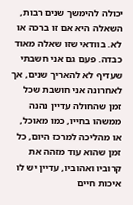יכולה להימשך שנים רבות, השאלה היא אם זו ברכה או לא. בוודאי שזו שאלה מאוד כבדה. פעם גם אני חשבתי שעדיף לא להאריך שנים, אך לאחרונה אני חושבת שכל זמן שהחולה עדיין נהנה ממשהו בחייו, כמו מאוכל, או מהליכה למרכז היום, כל זמן שהוא עוד מזהה את קרוביו ואהוביו, עדיין יש לו איכות חיים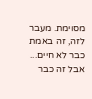מסוימת. מעבר לזה, זה באמת כבר לא חיים... אבל זה כבר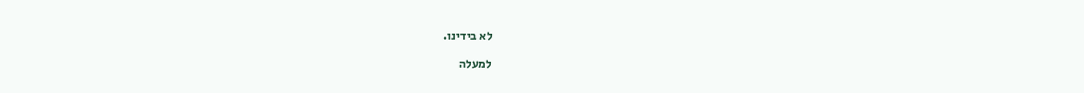לא בידינו.

למעלה